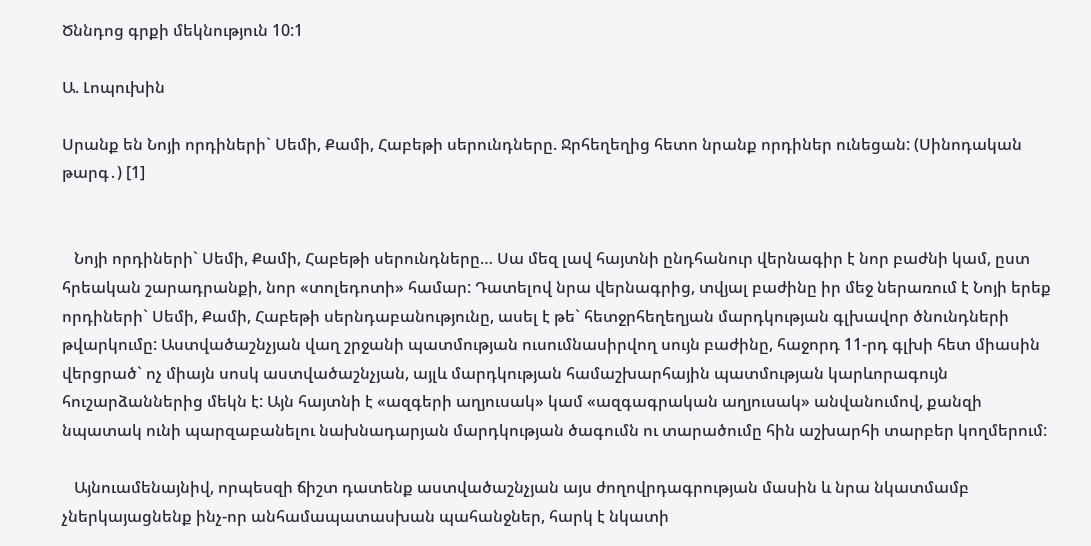Ծննդոց գրքի մեկնություն 10:1

Ա. Լոպուխին

Սրանք են Նոյի որդիների` Սեմի, Քամի, Հաբեթի սերունդները. Ջրհեղեղից հետո նրանք որդիներ ունեցան: (Սինոդական թարգ․) [1]


   Նոյի որդիների` Սեմի, Քամի, Հաբեթի սերունդները… Սա մեզ լավ հայտնի ընդհանուր վերնագիր է նոր բաժնի կամ, ըստ հրեական շարադրանքի, նոր «տոլեդոտի» համար: Դատելով նրա վերնագրից, տվյալ բաժինը իր մեջ ներառում է Նոյի երեք որդիների` Սեմի, Քամի, Հաբեթի սերնդաբանությունը, ասել է թե` հետջրհեղեղյան մարդկության գլխավոր ծնունդների թվարկումը: Աստվածաշնչյան վաղ շրջանի պատմության ուսումնասիրվող սույն բաժինը, հաջորդ 11-րդ գլխի հետ միասին վերցրած` ոչ միայն սոսկ աստվածաշնչյան, այլև մարդկության համաշխարհային պատմության կարևորագույն հուշարձաններից մեկն է: Այն հայտնի է «ազգերի աղյուսակ» կամ «ազգագրական աղյուսակ» անվանումով, քանզի նպատակ ունի պարզաբանելու նախնադարյան մարդկության ծագումն ու տարածումը հին աշխարհի տարբեր կողմերում:

   Այնուամենայնիվ, որպեսզի ճիշտ դատենք աստվածաշնչյան այս ժողովրդագրության մասին և նրա նկատմամբ չներկայացնենք ինչ-որ անհամապատասխան պահանջներ, հարկ է նկատի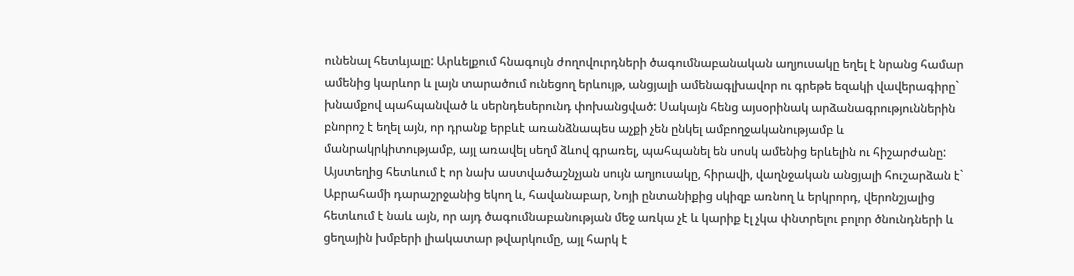ունենալ հետևյալը: Արևելքում հնագույն ժողովուրդների ծագումնաբանական աղյուսակը եղել է նրանց համար ամենից կարևոր և լայն տարածում ունեցող երևույթ, անցյալի ամենագլխավոր ու գրեթե եզակի վավերագիրը` խնամքով պահպանված և սերնդեսերունդ փոխանցված: Սակայն հենց այսօրինակ արձանագրություններին բնորոշ է եղել այն, որ դրանք երբևէ առանձնապես աչքի չեն ընկել ամբողջականությամբ և մանրակրկիտությամբ, այլ առավել սեղմ ձևով գրառել, պահպանել են սոսկ ամենից երևելին ու հիշարժանը: Այստեղից հետևում է որ նախ աստվածաշնչյան սույն աղյուսակը, հիրավի, վաղնջական անցյալի հուշարձան է` Աբրահամի դարաշրջանից եկող և, հավանաբար, Նոյի ընտանիքից սկիզբ առնող և երկրորդ, վերոնշյալից հետևում է նաև այն, որ այդ ծագումնաբանության մեջ առկա չէ և կարիք էլ չկա փնտրելու բոլոր ծնունդների և ցեղային խմբերի լիակատար թվարկումը, այլ հարկ է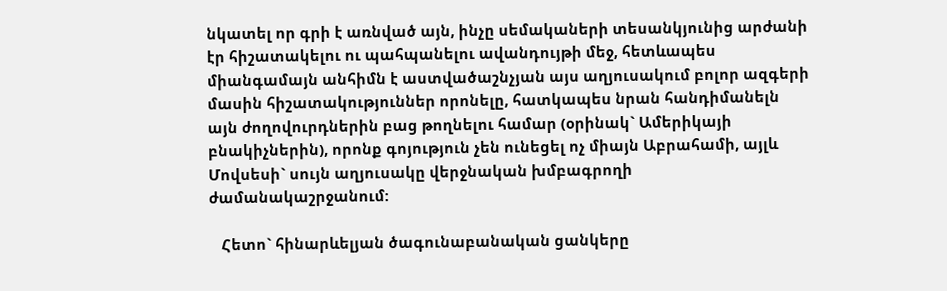նկատել որ գրի է առնված այն, ինչը սեմակաների տեսանկյունից արժանի էր հիշատակելու ու պահպանելու ավանդույթի մեջ, հետևապես միանգամայն անհիմն է աստվածաշնչյան այս աղյուսակում բոլոր ազգերի մասին հիշատակություններ որոնելը, հատկապես նրան հանդիմանելն այն ժողովուրդներին բաց թողնելու համար (օրինակ` Ամերիկայի բնակիչներին), որոնք գոյություն չեն ունեցել ոչ միայն Աբրահամի, այլև Մովսեսի` սույն աղյուսակը վերջնական խմբագրողի ժամանակաշրջանում:

   Հետո` հինարևելյան ծագունաբանական ցանկերը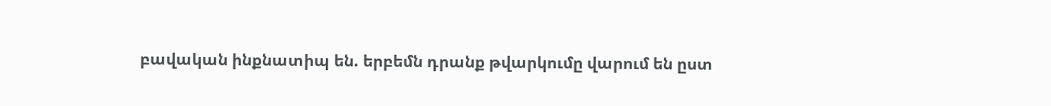բավական ինքնատիպ են. երբեմն դրանք թվարկումը վարում են ըստ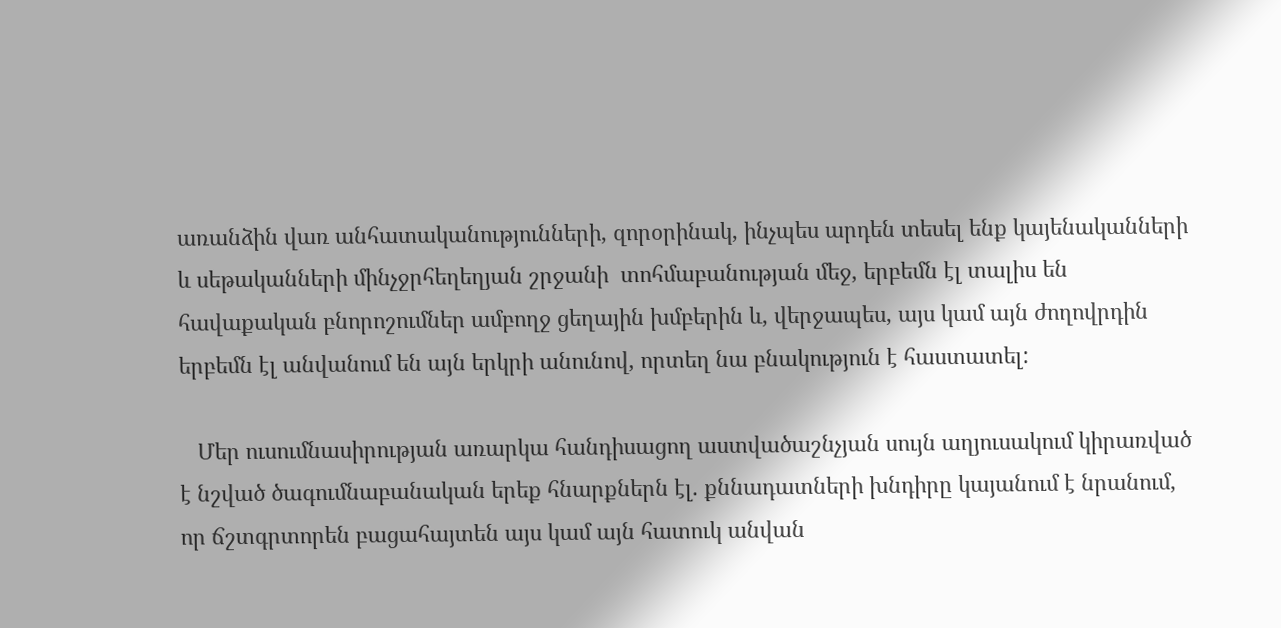առանձին վառ անհատականությունների, զորօրինակ, ինչպես արդեն տեսել ենք կայենականների և սեթականների մինչջրհեղեղյան շրջանի  տոհմաբանության մեջ, երբեմն էլ տալիս են հավաքական բնորոշումներ ամբողջ ցեղային խմբերին և, վերջապես, այս կամ այն ժողովրդին երբեմն էլ անվանում են այն երկրի անունով, որտեղ նա բնակություն է հաստատել:

   Մեր ուսումնասիրության առարկա հանդիսացող աստվածաշնչյան սույն աղյուսակում կիրառված է նշված ծագումնաբանական երեք հնարքներն էլ. քննադատների խնդիրը կայանում է նրանում, որ ճշտգրտորեն բացահայտեն այս կամ այն հատուկ անվան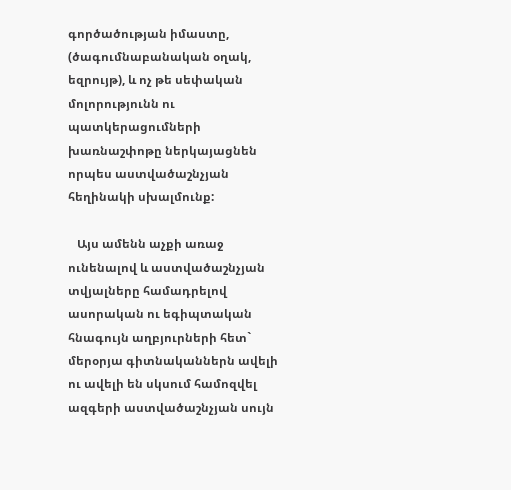գործածության իմաստը, (ծագումնաբանական օղակ, եզրույթ), և ոչ թե սեփական մոլորությունն ու պատկերացումների խառնաշփոթը ներկայացնեն որպես աստվածաշնչյան հեղինակի սխալմունք:

   Այս ամենն աչքի առաջ ունենալով և աստվածաշնչյան տվյալները համադրելով ասորական ու եգիպտական հնագույն աղբյուրների հետ` մերօրյա գիտնականներն ավելի ու ավելի են սկսում համոզվել ազգերի աստվածաշնչյան սույն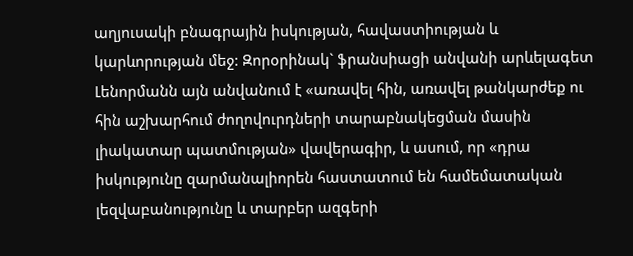աղյուսակի բնագրային իսկության, հավաստիության և կարևորության մեջ: Զորօրինակ` ֆրանսիացի անվանի արևելագետ Լենորմանն այն անվանում է «առավել հին, առավել թանկարժեք ու հին աշխարհում ժողովուրդների տարաբնակեցման մասին լիակատար պատմության» վավերագիր, և ասում, որ «դրա իսկությունը զարմանալիորեն հաստատում են համեմատական լեզվաբանությունը և տարբեր ազգերի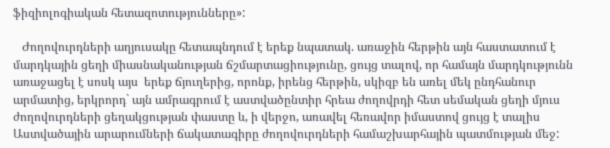ֆիզիոլոգիական հետազոտությունները»:

   Ժողովուրդների աղյուսակը հետապնդում է երեք նպատակ. առաջին հերթին այն հաստատում է մարդկային ցեղի միասնականության ճշմարտացիությունը, ցույց տալով, որ համայն մարդկությունն առաջացել է սոսկ այս  երեք ճյուղերից, որոնք, իրենց հերթին, սկիզբ են առել մեկ ընդհանուր արմատից, երկրորդ` այն ամրագրում է աստվածընտիր հրեա ժողովրդի հետ սեմական ցեղի մյուս ժողովուրդների ցեղակցության փաստը և, ի վերջո, առավել հեռավոր իմաստով ցույց է տալիս Աստվածային արարումների ճակատագիրը ժողովուրդների համաշխարհային պատմության մեջ: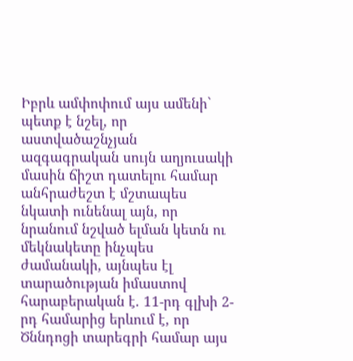Իբրև ամփոփում այս ամենի` պետք է նշել, որ աստվածաշնչյան ազգագրական սույն աղյուսակի մասին ճիշտ դատելու համար անհրաժեշտ է մշտապես նկատի ունենալ այն, որ նրանում նշված ելման կետն ու մեկնակետը ինչպես ժամանակի, այնպես էլ տարածության իմաստով հարաբերական է. 11-րդ գլխի 2-րդ համարից երևում է, որ Ծննդոցի տարեգրի համար այս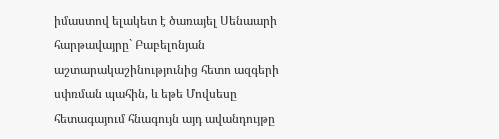իմաստով ելակետ է ծառայել Սենաարի հարթավայրը` Բաբելոնյան աշտարակաշինությունից հետո ազգերի սփռման պահին, և եթե Մովսեսը հետագայում հնագույն այդ ավանդույթը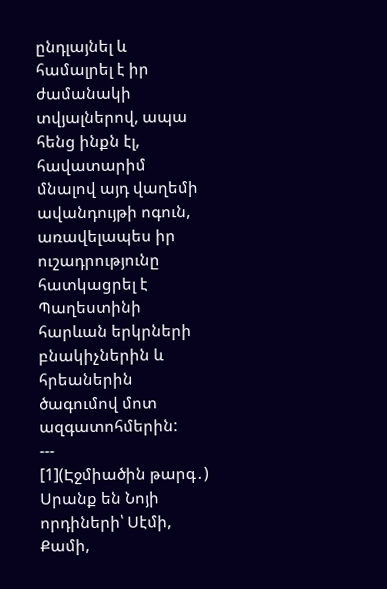ընդլայնել և համալրել է իր ժամանակի տվյալներով, ապա հենց ինքն էլ, հավատարիմ մնալով այդ վաղեմի ավանդույթի ոգուն, առավելապես իր ուշադրությունը հատկացրել է Պաղեստինի հարևան երկրների բնակիչներին և հրեաներին ծագումով մոտ ազգատոհմերին:
---
[1](Էջմիածին թարգ․) Սրանք են Նոյի որդիների՝ Սէմի, Քամի,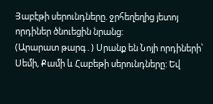Յաբէթի սերունդները. ջրհեղեղից յետոյ որդիներ ծնուեցին նրանց:
(Արարատ թարգ․) Սրանք են Նոյի որդիների՝ Սեմի, Քամի և Հաբեթի սերունդները: Եվ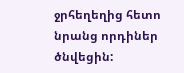ջրհեղեղից հետո նրանց որդիներ ծնվեցին: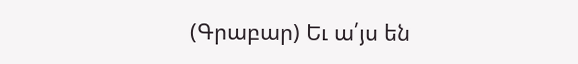(Գրաբար) Եւ ա՛յս են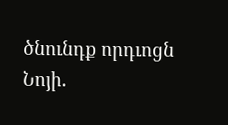ծնունդք որդւոցն Նոյի.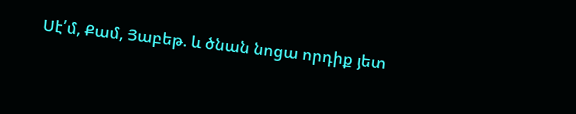Սէ՛մ, Քամ, Յաբեթ. և ծնան նոցա որդիք յետ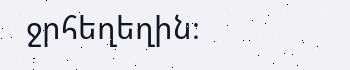ջրհեղեղին։